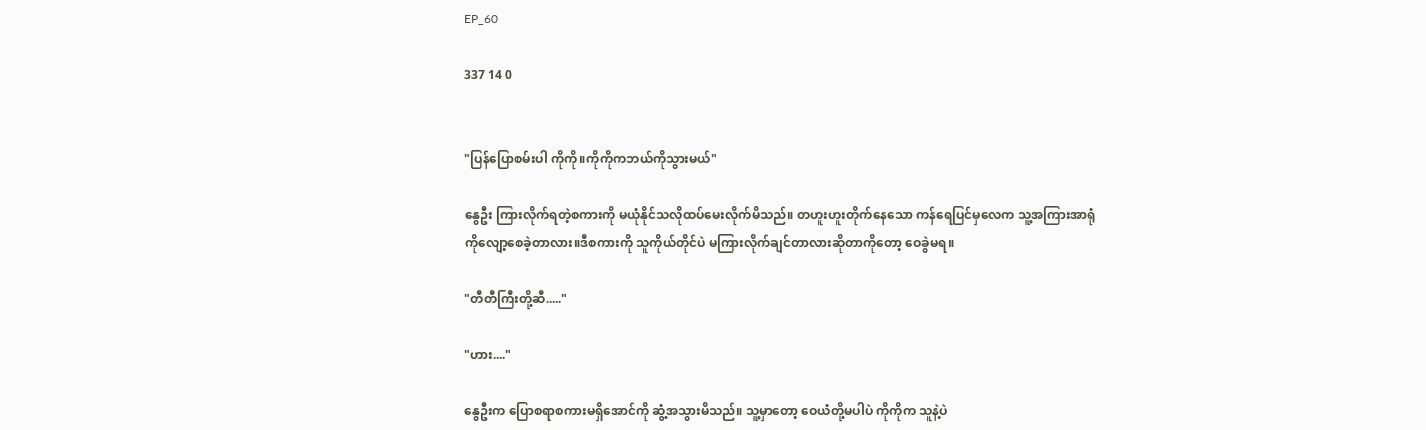EP_60

337 14 0


"ပြန်ပြောစမ်းပါ ကိုကို။ကိုကိုကဘယ်ကိုသွားမယ်"

နွေဦး ကြားလိုက်ရတဲ့စကားကို မယုံနိုင်သလိုထပ်မေးလိုက်မိသည်။ တဟူးဟူးတိုက်နေသော ကန်ရေပြင်မှလေက သူ့အကြားအာရုံကိုလျော့စေခဲ့တာလား။ဒီစကားကို သူကိုယ်တိုင်ပဲ မကြားလိုက်ချင်တာလားဆိုတာကိုတော့ ဝေခွဲမရ။

"တီတီကြီးတို့ဆီ....."

"ဟား...."

နွေဦးက ပြောစရာစကားမရှိအောင်ကို ဆွံ့အသွားမိသည်။ သူ့မှာတော့ ဝေယံတို့မပါပဲ ကိုကိုက သူနဲ့ပဲ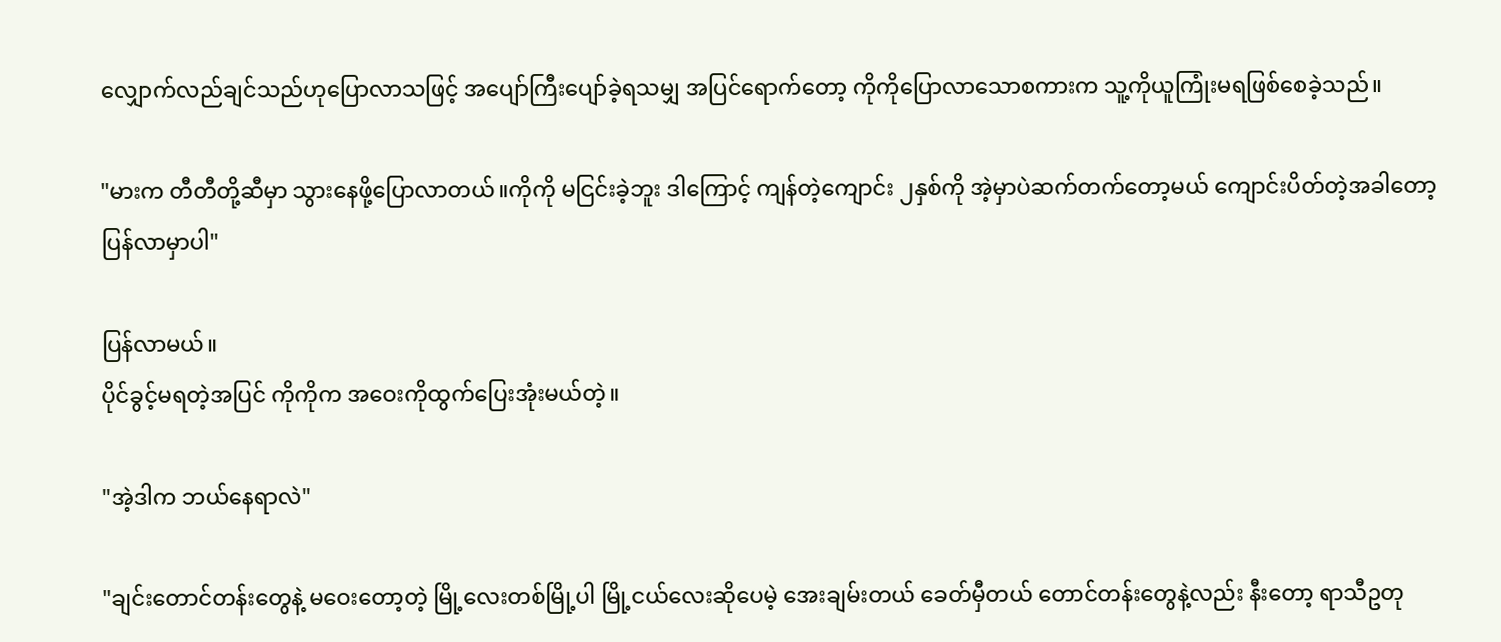လျှောက်လည်ချင်သည်ဟုပြောလာသဖြင့် အပျော်ကြီးပျော်ခဲ့ရသမျှ အပြင်ရောက်တော့ ကိုကိုပြောလာသောစကားက သူ့ကိုယူကြုံးမရဖြစ်စေခဲ့သည်။

"မားက တီတီတို့ဆီမှာ သွားနေဖို့ပြောလာတယ်။ကိုကို မငြင်းခဲ့ဘူး ဒါကြောင့် ကျန်တဲ့ကျောင်း ၂နှစ်ကို အဲ့မှာပဲဆက်တက်တော့မယ် ကျောင်းပိတ်တဲ့အခါတော့ ပြန်လာမှာပါ"

ပြန်လာမယ်။
ပိုင်ခွင့်မရတဲ့အပြင် ကိုကိုက အဝေးကိုထွက်ပြေးအုံးမယ်တဲ့။

"အဲ့ဒါက ဘယ်နေရာလဲ"

"ချင်းတောင်တန်းတွေနဲ့ မဝေးတော့တဲ့ မြို့လေးတစ်မြို့ပါ မြို့ငယ်လေးဆိုပေမဲ့ အေးချမ်းတယ် ခေတ်မှီတယ် တောင်တန်းတွေနဲ့လည်း နီးတော့ ရာသီဥတု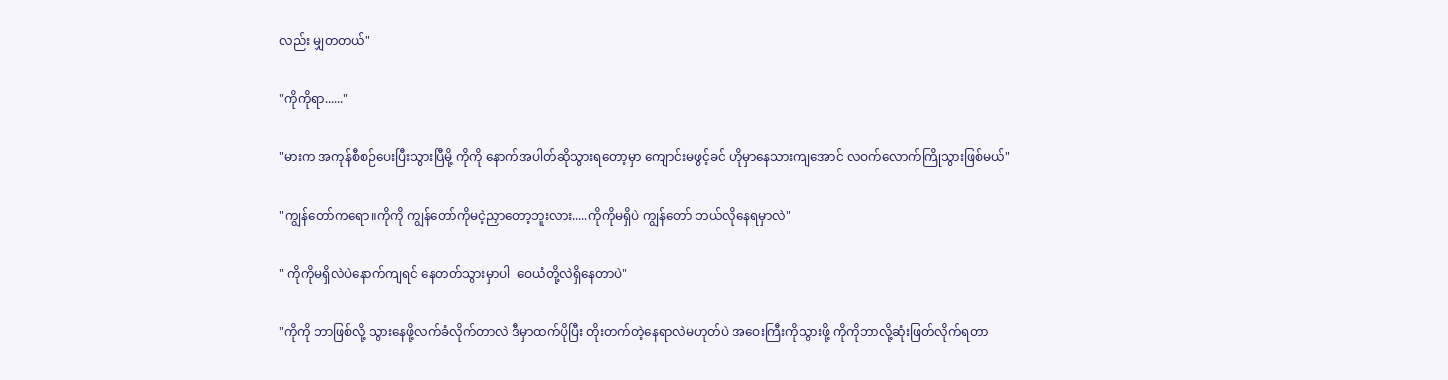လည်း မျှတတယ်"

"ကိုကိုရာ......"

"မားက အကုန်စီစဉ်ပေးပြီးသွားပြီမို့ ကိုကို နောက်အပါတ်ဆိုသွားရတော့မှာ ကျောင်းမဖွင့်ခင် ဟိုမှာနေသားကျအောင် လဝက်လောက်ကြိုသွားဖြစ်မယ်"

"ကျွန်တော်ကရော။ကိုကို ကျွန်တော်ကိုမငဲ့ညှာတော့ဘူးလား.....ကိုကိုမရှိပဲ ကျွန်တော် ဘယ်လိုနေရမှာလဲ"

" ကိုကိုမရှိလဲပဲနောက်ကျရင် နေတတ်သွားမှာပါ  ဝေယံတို့လဲရှိနေတာပဲ"

"ကိုကို ဘာဖြစ်လို့ သွားနေဖို့လက်ခံလိုက်တာလဲ ဒီမှာထက်ပိုပြီး တိုးတက်တဲ့နေရာလဲမဟုတ်ပဲ အဝေးကြီးကိုသွားဖို့ ကိုကိုဘာလို့ဆုံးဖြတ်လိုက်ရတာ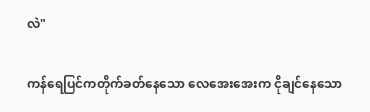လဲ"

ကန်ရေပြင်ကတိုက်ခတ်နေသော လေအေးအေးက ငိုချင်နေသော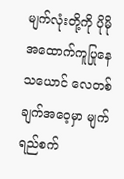မျက်လုံးတို့ကို ပိုမိုအထောက်ကူပြုနေသယောင် လေတစ်ချက်အဝေ့မှာ မျက်ရည်စက်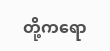တို့ကရော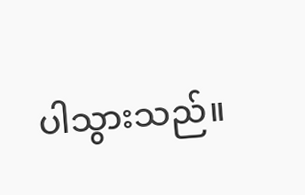ပါသွားသည်။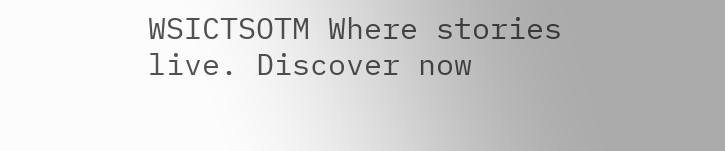WSICTSOTM Where stories live. Discover now